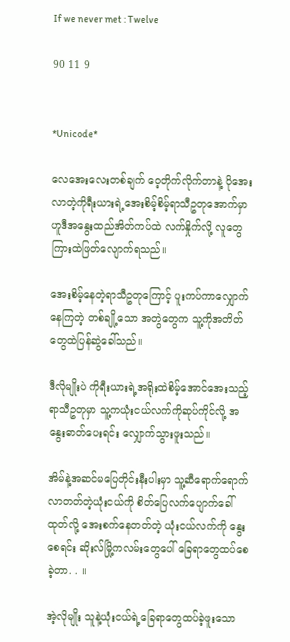If we never met : Twelve

90 11 9


*Unicode*

လေအေးလေးတစ်ချက် ဝေ့တိုက်လိုက်တာနဲ့ ပိုအေးလာတဲ့ကိုရီးယားရဲ့အေးစိမ့်စိမ့်ရာသီဥတုအောက်မှာ ဟူဒီအနွေးထည်အိတ်ကပ်ထဲ လက်နှိုက်လို့ လူတွေကြားထဲဖြတ်လျောက်ရသည်။

အေးစိမ့်နေတဲ့ရာသီဥတုကြောင့် ပူးကပ်ကာလျှောက်နေကြတဲ့ တစ်ချို့သော အတွဲတွေက သူ့ကိုအတိတ်တွေထဲပြန်ဆွဲခေါ်သည်။

ဒီလိုမျိုးပဲ ကိုရီးယားရဲ့အရိုးထဲစိမ့်အောင်အေးသည့် ရာသီဥတုမှာ သူ့ကယုံးငယ်လက်ကိုဆုပ်ကိုင်လို့ အနွေးဓာတ်ပေးရင်း လျှောက်သွားဖူးသည်။

အိမ်နဲ့အဆင်မပြေတိုင်းနီးပါးမှာ သူ့ဆီရောက်ရောက်လာတတ်တဲ့ယုံးငယ်ကို စိတ်ပြေလက်ပျောက်ခေါ်ထုတ်လို့ အေးစက်နေတတ်တဲ့ ယုံးငယ်လက်ကို နွေးစေရင်း ဆိုးလ်မြို့ကလမ်းတွေပေါ် ခြေရာတွေထပ်စေခဲ့တာ. . ။

အဲ့လိုမျိုး သူနဲ့ယုံးငယ်ရဲ့ခြေရာတွေထပ်ခဲ့ဖူးသော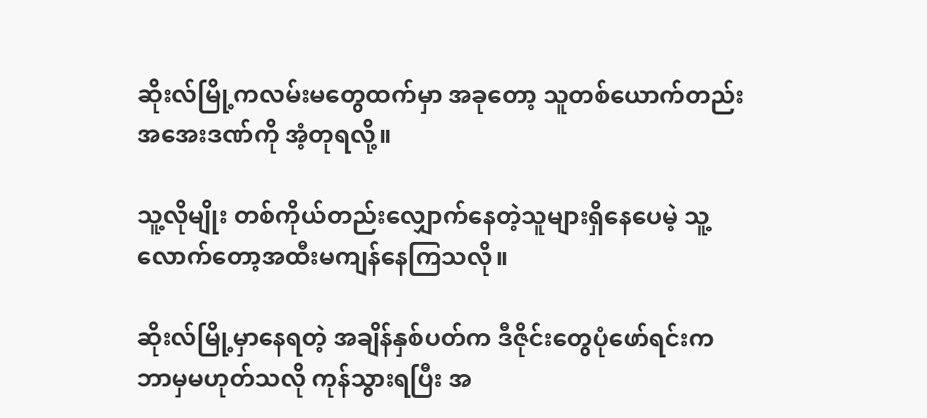ဆိုးလ်မြို့ကလမ်းမတွေထက်မှာ အခုတော့ သူတစ်ယောက်တည်းအအေးဒဏ်ကို အံ့တုရလို့။

သူ့လိုမျိုး တစ်ကိုယ်တည်းလျှောက်နေတဲ့သူများရှိနေပေမဲ့ သူ့လောက်တော့အထီးမကျန်နေကြသလို။

ဆိုးလ်မြို့မှာနေရတဲ့ အချိန်နှစ်ပတ်က ဒီဇိုင်းတွေပုံဖော်ရင်းက ဘာမှမဟုတ်သလို ကုန်သွားရပြီး အ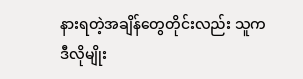နားရတဲ့အချိန်တွေတိုင်းလည်း သူကဒီလိုမျိုး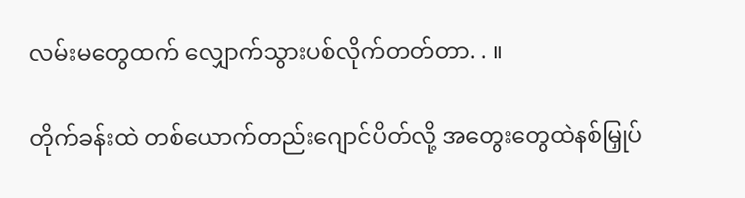လမ်းမတွေထက် လျှောက်သွားပစ်လိုက်တတ်တာ. . ။

တိုက်ခန်းထဲ တစ်ယောက်တည်းဂျောင်ပိတ်လို့ အတွေးတွေထဲနစ်မြှုပ်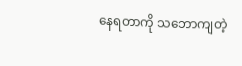နေရတာကို သဘောကျတဲ့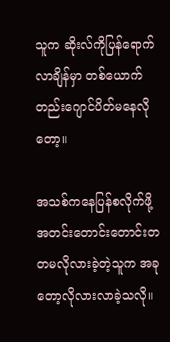သူက ဆိုးလ်ကိုပြန်ရောက်လာချိန်မှာ တစ်ယောက်တည်းဂျောင်ပိတ်မနေလိုတော့။

အသစ်ကနေပြန်စလိုက်ဖို့ အတင်းတောင်းတောင်းတတမလိုလားခဲ့တဲ့သူက အခုတော့လိုလားလာခဲ့သလို။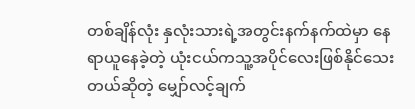တစ်ချိန်လုံး နှလုံးသားရဲ့အတွင်းနက်နက်ထဲမှာ နေရာယူနေခဲ့တဲ့ ယုံးငယ်ကသူ့အပိုင်လေးဖြစ်နိုင်သေးတယ်ဆိုတဲ့ မျှော်လင့်ချက်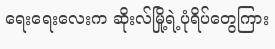ရေးရေးလေးက ဆိုးလ်မြို့ရဲ့ပုံရိပ်တွေကြား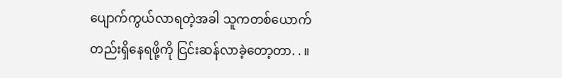ပျောက်ကွယ်လာရတဲ့အခါ သူကတစ်ယောက်တည်းရှိနေရဖို့ကို ငြင်းဆန်လာခဲ့တော့တာ. . ။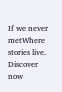If we never metWhere stories live. Discover now